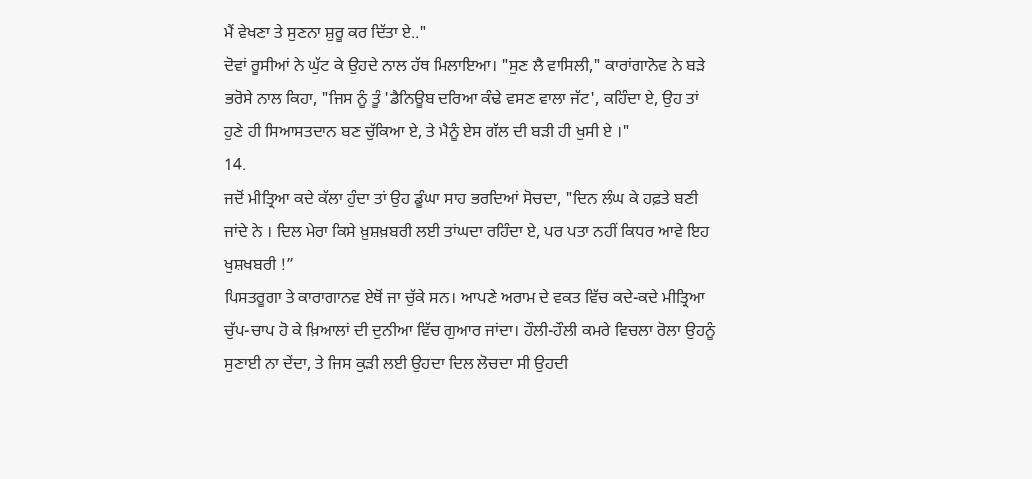ਮੈਂ ਵੇਖਣਾ ਤੇ ਸੁਣਨਾ ਸ਼ੁਰੂ ਕਰ ਦਿੱਤਾ ਏ.."
ਦੋਵਾਂ ਰੂਸੀਆਂ ਨੇ ਘੁੱਟ ਕੇ ਉਹਦੇ ਨਾਲ ਹੱਥ ਮਿਲਾਇਆ। "ਸੁਣ ਲੈ ਵਾਸਿਲੀ," ਕਾਰਾਂਗਾਨੋਵ ਨੇ ਬੜੇ ਭਰੋਸੇ ਨਾਲ ਕਿਹਾ, "ਜਿਸ ਨੂੰ ਤੂੰ 'ਡੈਨਿਊਬ ਦਰਿਆ ਕੰਢੇ ਵਸਣ ਵਾਲਾ ਜੱਟ', ਕਹਿੰਦਾ ਏ, ਉਹ ਤਾਂ ਹੁਣੇ ਹੀ ਸਿਆਸਤਦਾਨ ਬਣ ਚੁੱਕਿਆ ਏ, ਤੇ ਮੈਨੂੰ ਏਸ ਗੱਲ ਦੀ ਬੜੀ ਹੀ ਖੁਸੀ ਏ ।"
14.
ਜਦੋਂ ਮੀਤ੍ਰਿਆ ਕਦੇ ਕੱਲਾ ਹੁੰਦਾ ਤਾਂ ਉਹ ਡੂੰਘਾ ਸਾਹ ਭਰਦਿਆਂ ਸੋਚਦਾ, "ਦਿਨ ਲੰਘ ਕੇ ਹਫ਼ਤੇ ਬਣੀ ਜਾਂਦੇ ਨੇ । ਦਿਲ ਮੇਰਾ ਕਿਸੇ ਖ਼ੁਸ਼ਖ਼ਬਰੀ ਲਈ ਤਾਂਘਦਾ ਰਹਿੰਦਾ ਏ, ਪਰ ਪਤਾ ਨਹੀਂ ਕਿਧਰ ਆਵੇ ਇਹ ਖੁਸ਼ਖਬਰੀ !”
ਪਿਸਤਰੂਗਾ ਤੇ ਕਾਰਾਗਾਨਵ ਏਥੋਂ ਜਾ ਚੁੱਕੇ ਸਨ। ਆਪਣੇ ਅਰਾਮ ਦੇ ਵਕਤ ਵਿੱਚ ਕਦੇ-ਕਦੇ ਮੀਤ੍ਰਿਆ ਚੁੱਪ-ਚਾਪ ਹੋ ਕੇ ਖ਼ਿਆਲਾਂ ਦੀ ਦੁਨੀਆ ਵਿੱਚ ਗੁਆਰ ਜਾਂਦਾ। ਹੌਲੀ-ਹੌਲੀ ਕਮਰੇ ਵਿਚਲਾ ਰੋਲਾ ਉਹਨੂੰ ਸੁਣਾਈ ਨਾ ਦੇਂਦਾ, ਤੇ ਜਿਸ ਕੁੜੀ ਲਈ ਉਹਦਾ ਦਿਲ ਲੋਚਦਾ ਸੀ ਉਹਦੀ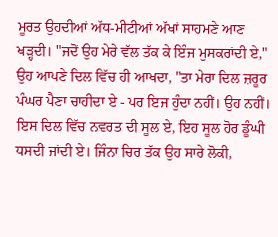ਮੂਰਤ ਉਹਦੀਆਂ ਅੱਧ-ਮੀਟੀਆਂ ਅੱਖਾਂ ਸਾਹਮਣੇ ਆਣ ਖੜ੍ਹਦੀ। "ਜਦੋਂ ਉਹ ਮੇਰੇ ਵੱਲ ਤੱਕ ਕੇ ਇੰਜ ਮੁਸਕਰਾਂਦੀ ਏ," ਉਹ ਆਪਣੇ ਦਿਲ ਵਿੱਚ ਹੀ ਆਖਦਾ, "ਤਾ ਮੇਰਾ ਦਿਲ ਜ਼ਰੂਰ ਪੰਘਰ ਪੈਣਾ ਚਾਹੀਦਾ ਏ - ਪਰ ਇਜ ਹੁੰਦਾ ਨਹੀਂ। ਉਹ ਨਹੀਂ। ਇਸ ਦਿਲ ਵਿੱਚ ਨਵਰਤ ਦੀ ਸੂਲ ਏ, ਇਹ ਸੂਲ ਹੋਰ ਡੂੰਘੀ ਧਸਦੀ ਜਾਂਦੀ ਏ। ਜਿੰਨਾ ਚਿਰ ਤੱਕ ਉਹ ਸਾਰੇ ਲੋਕੀ,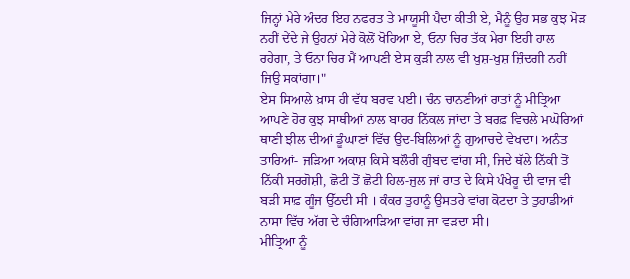ਜਿਨ੍ਹਾਂ ਮੇਰੇ ਅੰਦਰ ਇਹ ਨਫਰਤ ਤੇ ਮਾਯੂਸੀ ਪੈਦਾ ਕੀਤੀ ਏ, ਮੈਨੂੰ ਉਹ ਸਭ ਕੁਝ ਮੋੜ ਨਹੀਂ ਦੇਂਦੇ ਜੇ ਉਹਨਾਂ ਮੇਰੇ ਕੋਲੋਂ ਖੋਹਿਆ ਏ, ਓਨਾ ਚਿਰ ਤੱਕ ਮੇਰਾ ਇਹੀ ਹਾਲ ਰਹੇਗਾ, ਤੇ ਓਨਾ ਚਿਰ ਮੈਂ ਆਪਣੀ ਏਸ ਕੁੜੀ ਨਾਲ ਵੀ ਖੁਸ਼-ਖੁਸ਼ ਜ਼ਿੰਦਗੀ ਨਹੀਂ ਜਿਉ ਸਕਾਂਗਾ।"
ਏਸ ਸਿਆਲੇ ਖ਼ਾਸ ਹੀ ਵੱਧ ਬਰਵ ਪਈ। ਚੰਨ ਚਾਨਣੀਆਂ ਰਾਤਾਂ ਨੂੰ ਮੀਤ੍ਰਿਆ ਆਪਣੇ ਹੋਰ ਕੁਝ ਸਾਥੀਆਂ ਨਾਲ ਬਾਹਰ ਨਿੱਕਲ ਜਾਂਦਾ ਤੇ ਬਰਫ਼ ਵਿਚਲੇ ਮਘੋਰਿਆਂ ਥਾਣੀ ਝੀਲ ਦੀਆਂ ਡੂੰਘਾਣਾਂ ਵਿੱਚ ਉਦ-ਬਿਲਿਆਂ ਨੂੰ ਗੁਆਚਦੇ ਵੇਖਦਾ। ਅਨੰਤ ਤਾਰਿਆਂ- ਜੜਿਆ ਅਕਾਸ਼ ਕਿਸੇ ਬਲੌਰੀ ਗੁੰਬਦ ਵਾਂਗ ਸੀ, ਜਿਦੇ ਥੱਲੇ ਨਿੱਕੀ ਤੋਂ ਨਿੱਕੀ ਸਰਗੋਸ਼ੀ, ਛੋਟੀ ਤੋਂ ਛੋਟੀ ਹਿਲ-ਜੁਲ ਜਾਂ ਰਾਤ ਦੇ ਕਿਸੇ ਪੰਖੇਰੂ ਦੀ ਵਾਜ ਵੀ ਬੜੀ ਸਾਫ਼ ਗੂੰਜ ਉੱਠਦੀ ਸੀ । ਕੰਕਰ ਤੁਹਾਨੂੰ ਉਸਤਰੇ ਵਾਂਗ ਕੋਟਦਾ ਤੇ ਤੁਹਾਡੀਆਂ ਨਾਸਾ ਵਿੱਚ ਅੱਗ ਦੇ ਚੰਗਿਆੜਿਆ ਵਾਂਗ ਜਾ ਵੜਦਾ ਸੀ।
ਮੀਤ੍ਰਿਆ ਨੂੰ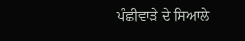ਪੰਛੀਵਾੜੇ ਦੇ ਸਿਆਲੇ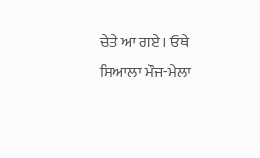ਚੇਤੇ ਆ ਗਏ। ਓਥੇ ਸਿਆਲਾ ਮੌਜ-ਮੇਲਾ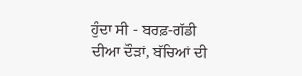ਹੁੰਦਾ ਸੀ - ਬਰਫ਼-ਗੱਡੀ ਦੀਆ ਦੌੜਾਂ, ਬੱਚਿਆਂ ਦੀ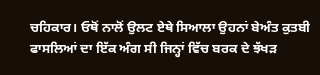ਚਹਿਕਾਰ। ਓਥੋਂ ਨਾਲੋਂ ਉਲਟ ਏਥੇ ਸਿਆਲਾ ਉਹਨਾਂ ਬੇਅੰਤ ਕੁਤਬੀ ਫਾਸਲਿਆਂ ਦਾ ਇੱਕ ਅੰਗ ਸੀ ਜਿਨ੍ਹਾਂ ਵਿੱਚ ਬਰਕ ਦੇ ਝੱਖੜ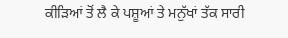ਕੀੜਿਆਂ ਤੋਂ ਲੈ ਕੇ ਪਸ਼ੂਆਂ ਤੇ ਮਨੁੱਖਾਂ ਤੱਕ ਸਾਰੀ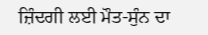ਜ਼ਿੰਦਗੀ ਲਈ ਮੌਤ-ਸੁੰਨ ਦਾ